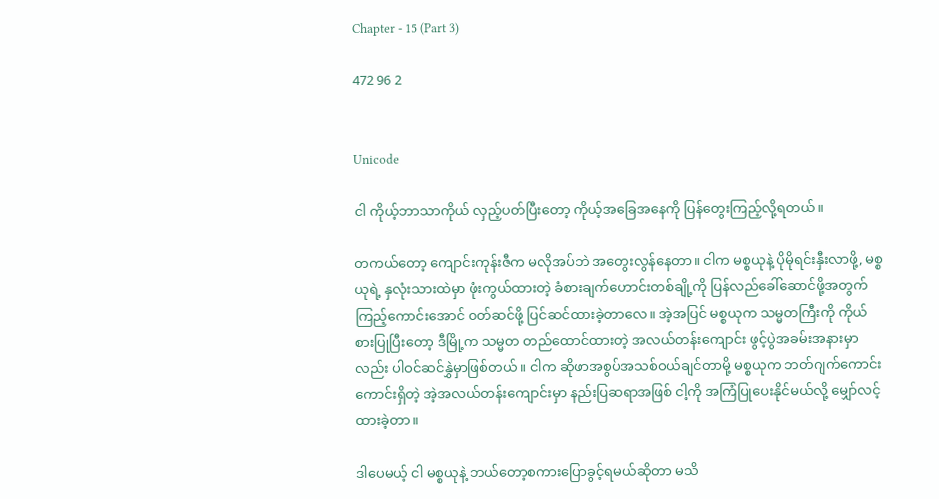Chapter - 15 (Part 3)

472 96 2


Unicode

ငါ ကိုယ့်ဘာသာကိုယ် လှည့်ပတ်ပြီးတော့ ကိုယ့်အခြေအနေကို ပြန်တွေးကြည့်လို့ရတယ်။

တကယ်တော့ ကျောင်းကုန်းဇီက မလိုအပ်ဘဲ အတွေးလွန်နေတာ။ ငါက မစ္စယုနဲ့ ပိုမိုရင်းနှီးလာဖို့, မစ္စယုရဲ့ နှလုံးသားထဲမှာ ဖုံးကွယ်ထားတဲ့ ခံစားချက်ဟောင်းတစ်ချို့ကို ပြန်လည်ခေါ်ဆောင်ဖို့အတွက် ကြည့်ကောင်းအောင် ၀တ်ဆင်ဖို့ ပြင်ဆင်ထားခဲ့တာလေ။ အဲ့အပြင် မစ္စယုက သမ္မတကြီးကို ကိုယ်စားပြုပြီးတော့ ဒီမြို့က သမ္မတ တည်ထောင်ထားတဲ့ အလယ်တန်းကျောင်း ဖွင့်ပွဲအခမ်းအနားမှာလည်း ပါဝင်ဆင်နွှဲမှာဖြစ်တယ်။ ငါက ဆိုဖာအစွပ်အသစ်ဝယ်ချင်တာမို့ မစ္စယုက ဘတ်ဂျက်ကောင်းကောင်းရှိတဲ့ အဲ့အလယ်တန်းကျောင်းမှာ နည်းပြဆရာအဖြစ် ငါ့ကို အကြံပြုပေးနိုင်မယ်လို့ မျှော်လင့်ထားခဲ့တာ။

ဒါပေမယ့် ငါ မစ္စယုနဲ့ ဘယ်တော့စကားပြောခွင့်ရမယ်ဆိုတာ မသိ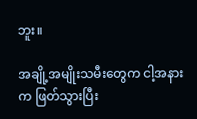ဘူး။

အချို့အမျိုးသမီးတွေက ငါ့အနားက ဖြတ်သွားပြီး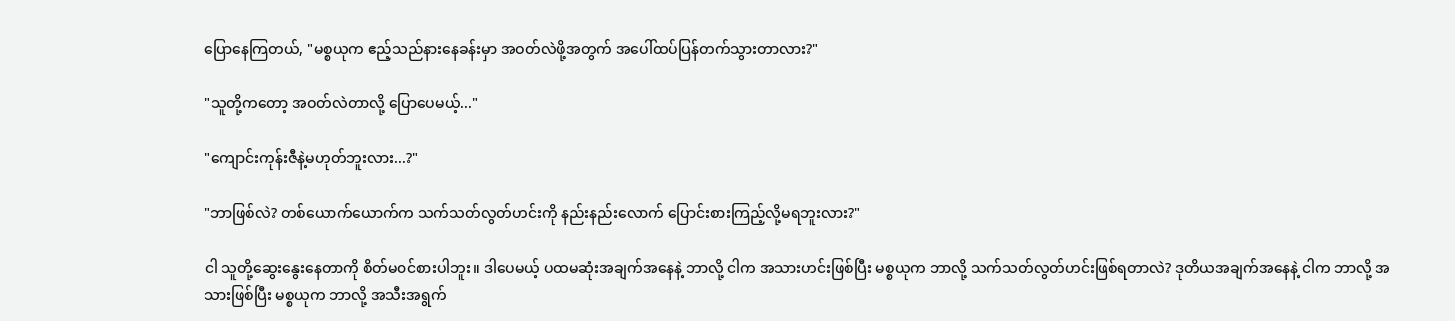ပြောနေကြတယ်, "မစ္စယုက ဧည့်သည်နားနေခန်းမှာ အဝတ်လဲဖို့အတွက် အပေါ်ထပ်ပြန်တက်သွားတာလား?"

"သူတို့ကတော့ အဝတ်လဲတာလို့ ပြောပေမယ့်..."

"ကျောင်းကုန်းဇီနဲ့မဟုတ်ဘူးလား...?"

"ဘာဖြစ်လဲ? တစ်ယောက်ယောက်က သက်သတ်လွတ်ဟင်းကို နည်းနည်းလောက် ပြောင်းစားကြည့်လို့မရဘူးလား?"

ငါ သူတို့ဆွေးနွေးနေတာကို စိတ်မ၀င်စားပါဘူး။ ဒါပေမယ့် ပထမဆုံးအချက်အနေနဲ့ ဘာလို့ ငါက အသားဟင်းဖြစ်ပြီး မစ္စယုက ဘာလို့ သက်သတ်လွတ်ဟင်းဖြစ်ရတာလဲ? ဒုတိယအချက်အနေနဲ့ ငါက ဘာလို့ အသားဖြစ်ပြီး မစ္စယုက ဘာလို့ အသီးအရွက်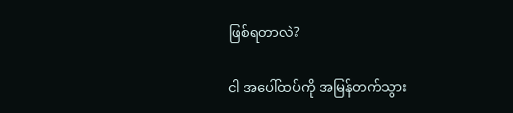ဖြစ်ရတာလဲ?

ငါ အပေါ်ထပ်ကို အမြန်တက်သွား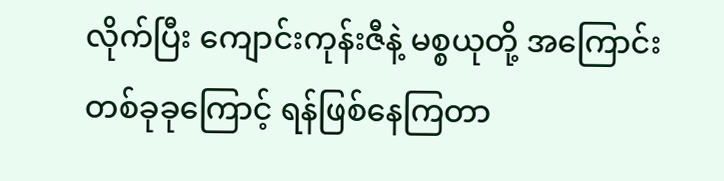လိုက်ပြီး ကျောင်းကုန်းဇီနဲ့ မစ္စယုတို့ အကြောင်းတစ်ခုခုကြောင့် ရန်ဖြစ်နေကြတာ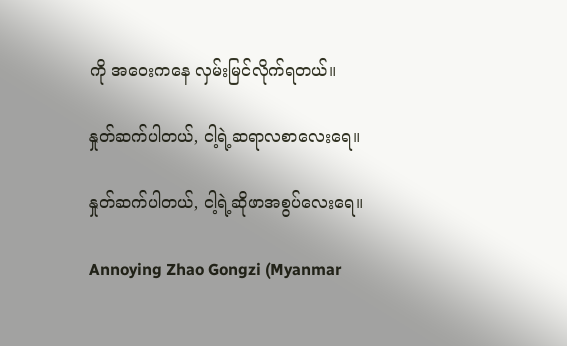ကို အဝေးကနေ လှမ်းမြင်လိုက်ရတယ်။

နှုတ်ဆက်ပါတယ်, ငါ့ရဲ့ဆရာလစာလေးရေ။

နှုတ်ဆက်ပါတယ်, ငါ့ရဲ့ဆိုဖာအစွပ်လေးရေ။

Annoying Zhao Gongzi (Myanmar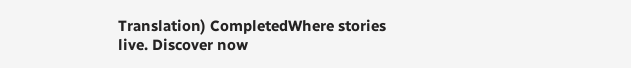Translation) CompletedWhere stories live. Discover now